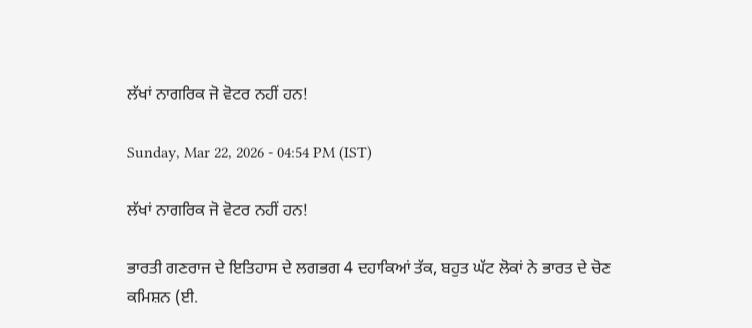ਲੱਖਾਂ ਨਾਗਰਿਕ ਜੋ ਵੋਟਰ ਨਹੀਂ ਹਨ!

Sunday, Mar 22, 2026 - 04:54 PM (IST)

ਲੱਖਾਂ ਨਾਗਰਿਕ ਜੋ ਵੋਟਰ ਨਹੀਂ ਹਨ!

ਭਾਰਤੀ ਗਣਰਾਜ ਦੇ ਇਤਿਹਾਸ ਦੇ ਲਗਭਗ 4 ਦਹਾਕਿਆਂ ਤੱਕ, ਬਹੁਤ ਘੱਟ ਲੋਕਾਂ ਨੇ ਭਾਰਤ ਦੇ ਚੋਣ ਕਮਿਸ਼ਨ (ਈ.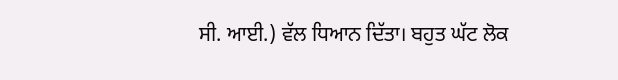ਸੀ. ਆਈ.) ਵੱਲ ਧਿਆਨ ਦਿੱਤਾ। ਬਹੁਤ ਘੱਟ ਲੋਕ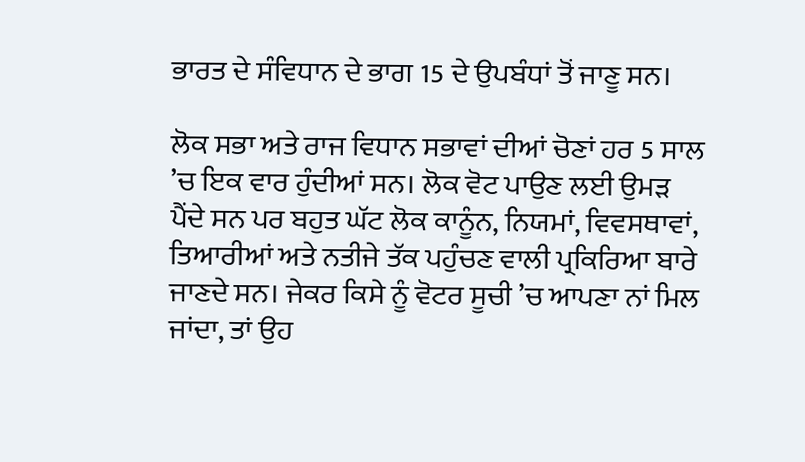ਭਾਰਤ ਦੇ ਸੰਵਿਧਾਨ ਦੇ ਭਾਗ 15 ਦੇ ਉਪਬੰਧਾਂ ਤੋਂ ਜਾਣੂ ਸਨ।

ਲੋਕ ਸਭਾ ਅਤੇ ਰਾਜ ਵਿਧਾਨ ਸਭਾਵਾਂ ਦੀਆਂ ਚੋਣਾਂ ਹਰ 5 ਸਾਲ ’ਚ ਇਕ ਵਾਰ ਹੁੰਦੀਆਂ ਸਨ। ਲੋਕ ਵੋਟ ਪਾਉਣ ਲਈ ਉਮੜ ਪੈਂਦੇ ਸਨ ਪਰ ਬਹੁਤ ਘੱਟ ਲੋਕ ਕਾਨੂੰਨ, ਨਿਯਮਾਂ, ਵਿਵਸਥਾਵਾਂ, ਤਿਆਰੀਆਂ ਅਤੇ ਨਤੀਜੇ ਤੱਕ ਪਹੁੰਚਣ ਵਾਲੀ ਪ੍ਰਕਿਰਿਆ ਬਾਰੇ ਜਾਣਦੇ ਸਨ। ਜੇਕਰ ਕਿਸੇ ਨੂੰ ਵੋਟਰ ਸੂਚੀ ’ਚ ਆਪਣਾ ਨਾਂ ਮਿਲ ਜਾਂਦਾ, ਤਾਂ ਉਹ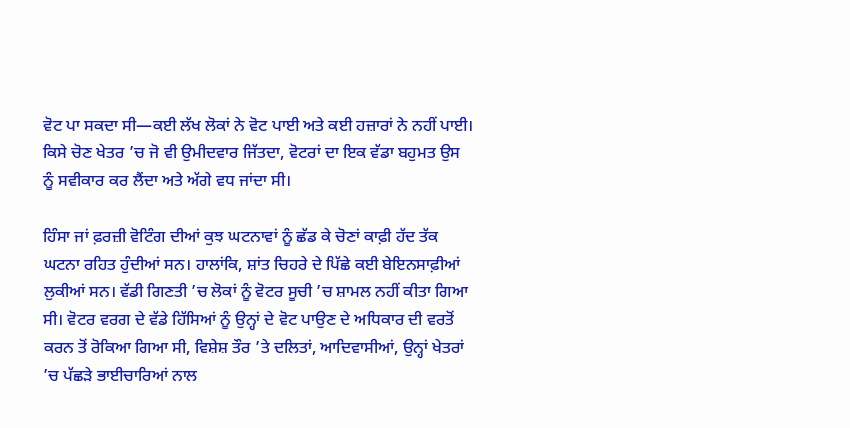ਵੋਟ ਪਾ ਸਕਦਾ ਸੀ—ਕਈ ਲੱਖ ਲੋਕਾਂ ਨੇ ਵੋਟ ਪਾਈ ਅਤੇ ਕਈ ਹਜ਼ਾਰਾਂ ਨੇ ਨਹੀਂ ਪਾਈ। ਕਿਸੇ ਚੋਣ ਖੇਤਰ ’ਚ ਜੋ ਵੀ ਉਮੀਦਵਾਰ ਜਿੱਤਦਾ, ਵੋਟਰਾਂ ਦਾ ਇਕ ਵੱਡਾ ਬਹੁਮਤ ਉਸ ਨੂੰ ਸਵੀਕਾਰ ਕਰ ਲੈਂਦਾ ਅਤੇ ਅੱਗੇ ਵਧ ਜਾਂਦਾ ਸੀ।

ਹਿੰਸਾ ਜਾਂ ਫ਼ਰਜ਼ੀ ਵੋਟਿੰਗ ਦੀਆਂ ਕੁਝ ਘਟਨਾਵਾਂ ਨੂੰ ਛੱਡ ਕੇ ਚੋਣਾਂ ਕਾਫ਼ੀ ਹੱਦ ਤੱਕ ਘਟਨਾ ਰਹਿਤ ਹੁੰਦੀਆਂ ਸਨ। ਹਾਲਾਂਕਿ, ਸ਼ਾਂਤ ਚਿਹਰੇ ਦੇ ਪਿੱਛੇ ਕਈ ਬੇਇਨਸਾਫ਼ੀਆਂ ਲੁਕੀਆਂ ਸਨ। ਵੱਡੀ ਗਿਣਤੀ ’ਚ ਲੋਕਾਂ ਨੂੰ ਵੋਟਰ ਸੂਚੀ ’ਚ ਸ਼ਾਮਲ ਨਹੀਂ ਕੀਤਾ ਗਿਆ ਸੀ। ਵੋਟਰ ਵਰਗ ਦੇ ਵੱਡੇ ਹਿੱਸਿਆਂ ਨੂੰ ਉਨ੍ਹਾਂ ਦੇ ਵੋਟ ਪਾਉਣ ਦੇ ਅਧਿਕਾਰ ਦੀ ਵਰਤੋਂ ਕਰਨ ਤੋਂ ਰੋਕਿਆ ਗਿਆ ਸੀ, ਵਿਸ਼ੇਸ਼ ਤੌਰ ’ਤੇ ਦਲਿਤਾਂ, ਆਦਿਵਾਸੀਆਂ, ਉਨ੍ਹਾਂ ਖੇਤਰਾਂ ’ਚ ਪੱਛੜੇ ਭਾਈਚਾਰਿਆਂ ਨਾਲ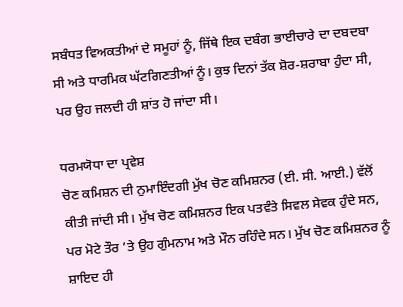ਸਬੰਧਤ ਵਿਅਕਤੀਆਂ ਦੇ ਸਮੂਹਾਂ ਨੂੰ, ਜਿੱਥੇ ਇਕ ਦਬੰਗ ਭਾਈਚਾਰੇ ਦਾ ਦਬਦਬਾ ਸੀ ਅਤੇ ਧਾਰਮਿਕ ਘੱਟਗਿਣਤੀਆਂ ਨੂੰ। ਕੁਝ ਦਿਨਾਂ ਤੱਕ ਸ਼ੋਰ-ਸ਼ਰਾਬਾ ਹੁੰਦਾ ਸੀ, ਪਰ ਉਹ ਜਲਦੀ ਹੀ ਸ਼ਾਂਤ ਹੋ ਜਾਂਦਾ ਸੀ।

ਧਰਮਯੋਧਾ ਦਾ ਪ੍ਰਵੇਸ਼
ਚੋਣ ਕਮਿਸ਼ਨ ਦੀ ਨੁਮਾਇੰਦਗੀ ਮੁੱਖ ਚੋਣ ਕਮਿਸ਼ਨਰ (ਈ. ਸੀ. ਆਈ.) ਵੱਲੋਂ ਕੀਤੀ ਜਾਂਦੀ ਸੀ। ਮੁੱਖ ਚੋਣ ਕਮਿਸ਼ਨਰ ਇਕ ਪਤਵੰਤੇ ਸਿਵਲ ਸੇਵਕ ਹੁੰਦੇ ਸਨ, ਪਰ ਮੋਟੇ ਤੌਰ ’ਤੇ ਉਹ ਗੁੰਮਨਾਮ ਅਤੇ ਮੌਨ ਰਹਿੰਦੇ ਸਨ। ਮੁੱਖ ਚੋਣ ਕਮਿਸ਼ਨਰ ਨੂੰ ਸ਼ਾਇਦ ਹੀ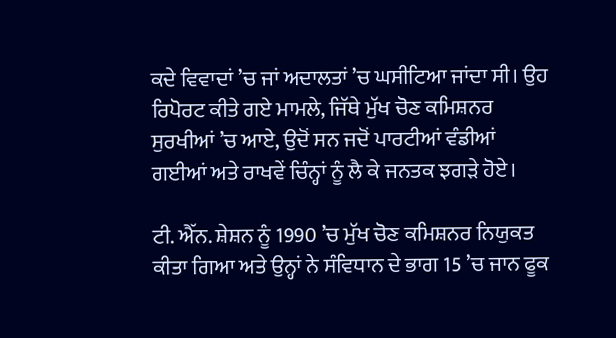ਕਦੇ ਵਿਵਾਦਾਂ ’ਚ ਜਾਂ ਅਦਾਲਤਾਂ ’ਚ ਘਸੀਟਿਆ ਜਾਂਦਾ ਸੀ। ਉਹ ਰਿਪੋਰਟ ਕੀਤੇ ਗਏ ਮਾਮਲੇ, ਜਿੱਥੇ ਮੁੱਖ ਚੋਣ ਕਮਿਸ਼ਨਰ ਸੁਰਖੀਆਂ ’ਚ ਆਏ, ਉਦੋਂ ਸਨ ਜਦੋਂ ਪਾਰਟੀਆਂ ਵੰਡੀਆਂ ਗਈਆਂ ਅਤੇ ਰਾਖਵੇਂ ਚਿੰਨ੍ਹਾਂ ਨੂੰ ਲੈ ਕੇ ਜਨਤਕ ਝਗੜੇ ਹੋਏ।

ਟੀ. ਐੱਨ. ਸ਼ੇਸ਼ਨ ਨੂੰ 1990 ’ਚ ਮੁੱਖ ਚੋਣ ਕਮਿਸ਼ਨਰ ਨਿਯੁਕਤ ਕੀਤਾ ਗਿਆ ਅਤੇ ਉਨ੍ਹਾਂ ਨੇ ਸੰਵਿਧਾਨ ਦੇ ਭਾਗ 15 ’ਚ ਜਾਨ ਫੂਕ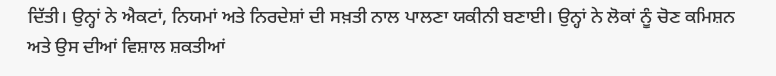ਦਿੱਤੀ। ਉਨ੍ਹਾਂ ਨੇ ਐਕਟਾਂ, ਨਿਯਮਾਂ ਅਤੇ ਨਿਰਦੇਸ਼ਾਂ ਦੀ ਸਖ਼ਤੀ ਨਾਲ ਪਾਲਣਾ ਯਕੀਨੀ ਬਣਾਈ। ਉਨ੍ਹਾਂ ਨੇ ਲੋਕਾਂ ਨੂੰ ਚੋਣ ਕਮਿਸ਼ਨ ਅਤੇ ਉਸ ਦੀਆਂ ਵਿਸ਼ਾਲ ਸ਼ਕਤੀਆਂ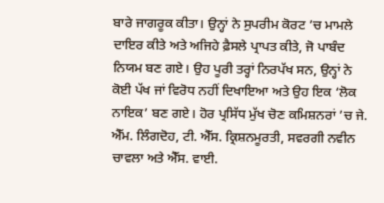ਬਾਰੇ ਜਾਗਰੂਕ ਕੀਤਾ। ਉਨ੍ਹਾਂ ਨੇ ਸੁਪਰੀਮ ਕੋਰਟ ’ਚ ਮਾਮਲੇ ਦਾਇਰ ਕੀਤੇ ਅਤੇ ਅਜਿਹੇ ਫ਼ੈਸਲੇ ਪ੍ਰਾਪਤ ਕੀਤੇ, ਜੋ ਪਾਬੰਦ ਨਿਯਮ ਬਣ ਗਏ। ਉਹ ਪੂਰੀ ਤਰ੍ਹਾਂ ਨਿਰਪੱਖ ਸਨ, ਉਨ੍ਹਾਂ ਨੇ ਕੋਈ ਪੱਖ ਜਾਂ ਵਿਰੋਧ ਨਹੀਂ ਦਿਖਾਇਆ ਅਤੇ ਉਹ ਇਕ ‘ਲੋਕ ਨਾਇਕ’ ਬਣ ਗਏ। ਹੋਰ ਪ੍ਰਸਿੱਧ ਮੁੱਖ ਚੋਣ ਕਮਿਸ਼ਨਰਾਂ ’ਚ ਜੇ. ਐੱਮ. ਲਿੰਗਦੋਹ, ਟੀ. ਐੱਸ. ਕ੍ਰਿਸ਼ਨਮੂਰਤੀ, ਸਵਰਗੀ ਨਵੀਨ ਚਾਵਲਾ ਅਤੇ ਐੱਸ. ਵਾਈ.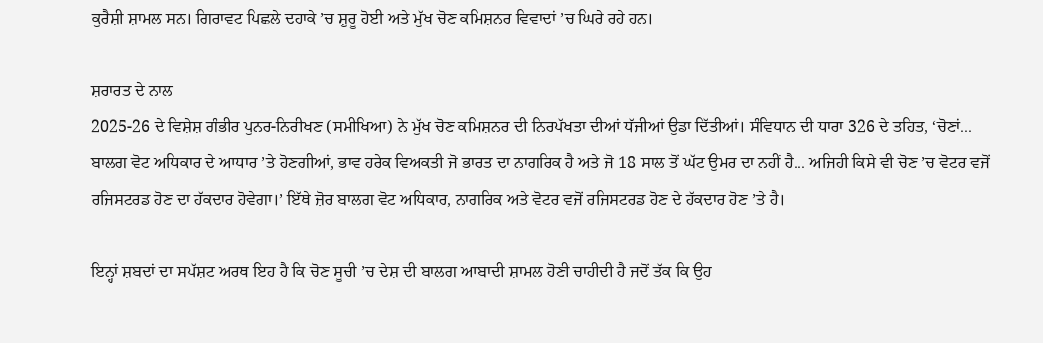ਕੁਰੈਸ਼ੀ ਸ਼ਾਮਲ ਸਨ। ਗਿਰਾਵਟ ਪਿਛਲੇ ਦਹਾਕੇ ’ਚ ਸ਼ੁਰੂ ਹੋਈ ਅਤੇ ਮੁੱਖ ਚੋਣ ਕਮਿਸ਼ਨਰ ਵਿਵਾਦਾਂ ’ਚ ਘਿਰੇ ਰਹੇ ਹਨ।

ਸ਼ਰਾਰਤ ਦੇ ਨਾਲ
2025-26 ਦੇ ਵਿਸ਼ੇਸ਼ ਗੰਭੀਰ ਪੁਨਰ-ਨਿਰੀਖਣ (ਸਮੀਖਿਆ) ਨੇ ਮੁੱਖ ਚੋਣ ਕਮਿਸ਼ਨਰ ਦੀ ਨਿਰਪੱਖਤਾ ਦੀਆਂ ਧੱਜੀਆਂ ਉਡਾ ਦਿੱਤੀਆਂ। ਸੰਵਿਧਾਨ ਦੀ ਧਾਰਾ 326 ਦੇ ਤਹਿਤ, ‘ਚੋਣਾਂ... ਬਾਲਗ ਵੋਟ ਅਧਿਕਾਰ ਦੇ ਆਧਾਰ ’ਤੇ ਹੋਣਗੀਆਂ, ਭਾਵ ਹਰੇਕ ਵਿਅਕਤੀ ਜੋ ਭਾਰਤ ਦਾ ਨਾਗਰਿਕ ਹੈ ਅਤੇ ਜੋ 18 ਸਾਲ ਤੋਂ ਘੱਟ ਉਮਰ ਦਾ ਨਹੀਂ ਹੈ... ਅਜਿਹੀ ਕਿਸੇ ਵੀ ਚੋਣ ’ਚ ਵੋਟਰ ਵਜੋਂ ਰਜਿਸਟਰਡ ਹੋਣ ਦਾ ਹੱਕਦਾਰ ਹੋਵੇਗਾ।’ ਇੱਥੇ ਜ਼ੋਰ ਬਾਲਗ ਵੋਟ ਅਧਿਕਾਰ, ਨਾਗਰਿਕ ਅਤੇ ਵੋਟਰ ਵਜੋਂ ਰਜਿਸਟਰਡ ਹੋਣ ਦੇ ਹੱਕਦਾਰ ਹੋਣ ’ਤੇ ਹੈ।

ਇਨ੍ਹਾਂ ਸ਼ਬਦਾਂ ਦਾ ਸਪੱਸ਼ਟ ਅਰਥ ਇਹ ਹੈ ਕਿ ਚੋਣ ਸੂਚੀ ’ਚ ਦੇਸ਼ ਦੀ ਬਾਲਗ ਆਬਾਦੀ ਸ਼ਾਮਲ ਹੋਣੀ ਚਾਹੀਦੀ ਹੈ ਜਦੋਂ ਤੱਕ ਕਿ ਉਹ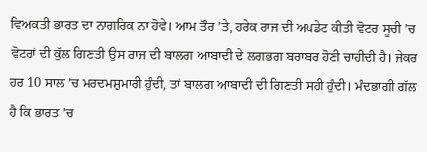ਵਿਅਕਤੀ ਭਾਰਤ ਦਾ ਨਾਗਰਿਕ ਨਾ ਹੋਵੇ। ਆਮ ਤੌਰ ’ਤੇ, ਹਰੇਕ ਰਾਜ ਦੀ ਅਪਡੇਟ ਕੀਤੀ ਵੋਟਰ ਸੂਚੀ ’ਚ ਵੋਟਰਾਂ ਦੀ ਕੁੱਲ ਗਿਣਤੀ ਉਸ ਰਾਜ ਦੀ ਬਾਲਗ ਆਬਾਦੀ ਦੇ ਲਗਭਗ ਬਰਾਬਰ ਹੋਣੀ ਚਾਹੀਦੀ ਹੈ। ਜੇਕਰ ਹਰ 10 ਸਾਲ ’ਚ ਮਰਦਮਸ਼ੁਮਾਰੀ ਹੁੰਦੀ, ਤਾਂ ਬਾਲਗ ਆਬਾਦੀ ਦੀ ਗਿਣਤੀ ਸਹੀ ਹੁੰਦੀ। ਮੰਦਭਾਗੀ ਗੱਲ ਹੈ ਕਿ ਭਾਰਤ ’ਚ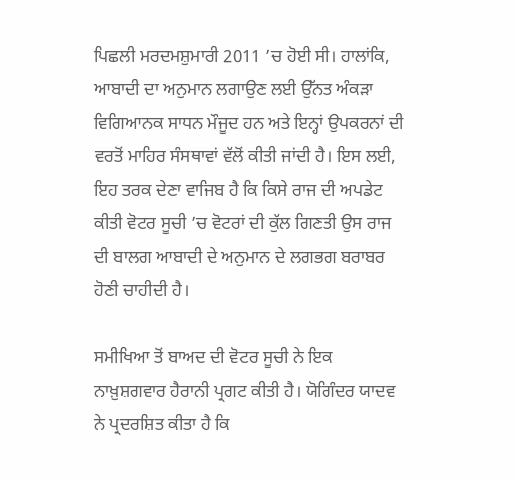ਪਿਛਲੀ ਮਰਦਮਸ਼ੁਮਾਰੀ 2011 ’ਚ ਹੋਈ ਸੀ। ਹਾਲਾਂਕਿ, ਆਬਾਦੀ ਦਾ ਅਨੁਮਾਨ ਲਗਾਉਣ ਲਈ ਉੱਨਤ ਅੰਕੜਾ ਵਿਗਿਆਨਕ ਸਾਧਨ ਮੌਜੂਦ ਹਨ ਅਤੇ ਇਨ੍ਹਾਂ ਉਪਕਰਨਾਂ ਦੀ ਵਰਤੋਂ ਮਾਹਿਰ ਸੰਸਥਾਵਾਂ ਵੱਲੋਂ ਕੀਤੀ ਜਾਂਦੀ ਹੈ। ਇਸ ਲਈ, ਇਹ ਤਰਕ ਦੇਣਾ ਵਾਜਿਬ ਹੈ ਕਿ ਕਿਸੇ ਰਾਜ ਦੀ ਅਪਡੇਟ ਕੀਤੀ ਵੋਟਰ ਸੂਚੀ ’ਚ ਵੋਟਰਾਂ ਦੀ ਕੁੱਲ ਗਿਣਤੀ ਉਸ ਰਾਜ ਦੀ ਬਾਲਗ ਆਬਾਦੀ ਦੇ ਅਨੁਮਾਨ ਦੇ ਲਗਭਗ ਬਰਾਬਰ ਹੋਣੀ ਚਾਹੀਦੀ ਹੈ।

ਸਮੀਖਿਆ ਤੋਂ ਬਾਅਦ ਦੀ ਵੋਟਰ ਸੂਚੀ ਨੇ ਇਕ ਨਾਖ਼ੁਸ਼ਗਵਾਰ ਹੈਰਾਨੀ ਪ੍ਰਗਟ ਕੀਤੀ ਹੈ। ਯੋਗਿੰਦਰ ਯਾਦਵ ਨੇ ਪ੍ਰਦਰਸ਼ਿਤ ਕੀਤਾ ਹੈ ਕਿ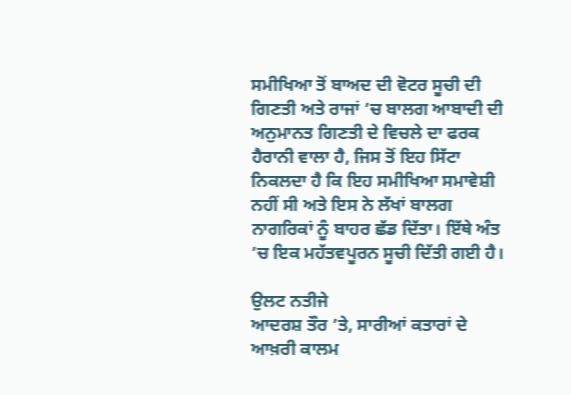ਸਮੀਖਿਆ ਤੋਂ ਬਾਅਦ ਦੀ ਵੋਟਰ ਸੂਚੀ ਦੀ ਗਿਣਤੀ ਅਤੇ ਰਾਜਾਂ ’ਚ ਬਾਲਗ ਆਬਾਦੀ ਦੀ ਅਨੁਮਾਨਤ ਗਿਣਤੀ ਦੇ ਵਿਚਲੇ ਦਾ ਫਰਕ ਹੈਰਾਨੀ ਵਾਲਾ ਹੈ, ਜਿਸ ਤੋਂ ਇਹ ਸਿੱਟਾ ਨਿਕਲਦਾ ਹੈ ਕਿ ਇਹ ਸਮੀਖਿਆ ਸਮਾਵੇਸ਼ੀ ਨਹੀਂ ਸੀ ਅਤੇ ਇਸ ਨੇ ਲੱਖਾਂ ਬਾਲਗ ਨਾਗਰਿਕਾਂ ਨੂੰ ਬਾਹਰ ਛੱਡ ਦਿੱਤਾ। ਇੱਥੇ ਅੰਤ ’ਚ ਇਕ ਮਹੱਤਵਪੂਰਨ ਸੂਚੀ ਦਿੱਤੀ ਗਈ ਹੈ।

ਉਲਟ ਨਤੀਜੇ
ਆਦਰਸ਼ ਤੌਰ ’ਤੇ, ਸਾਰੀਆਂ ਕਤਾਰਾਂ ਦੇ ਆਖ਼ਰੀ ਕਾਲਮ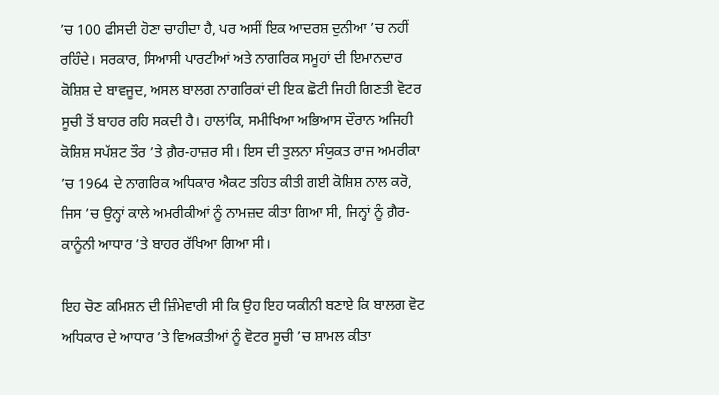’ਚ 100 ਫੀਸਦੀ ਹੋਣਾ ਚਾਹੀਦਾ ਹੈ, ਪਰ ਅਸੀਂ ਇਕ ਆਦਰਸ਼ ਦੁਨੀਆ ’ਚ ਨਹੀਂ ਰਹਿੰਦੇ। ਸਰਕਾਰ, ਸਿਆਸੀ ਪਾਰਟੀਆਂ ਅਤੇ ਨਾਗਰਿਕ ਸਮੂਹਾਂ ਦੀ ਇਮਾਨਦਾਰ ਕੋਸ਼ਿਸ਼ ਦੇ ਬਾਵਜੂਦ, ਅਸਲ ਬਾਲਗ ਨਾਗਰਿਕਾਂ ਦੀ ਇਕ ਛੋਟੀ ਜਿਹੀ ਗਿਣਤੀ ਵੋਟਰ ਸੂਚੀ ਤੋਂ ਬਾਹਰ ਰਹਿ ਸਕਦੀ ਹੈ। ਹਾਲਾਂਕਿ, ਸਮੀਖਿਆ ਅਭਿਆਸ ਦੌਰਾਨ ਅਜਿਹੀ ਕੋਸ਼ਿਸ਼ ਸਪੱਸ਼ਟ ਤੌਰ ’ਤੇ ਗ਼ੈਰ-ਹਾਜ਼ਰ ਸੀ। ਇਸ ਦੀ ਤੁਲਨਾ ਸੰਯੁਕਤ ਰਾਜ ਅਮਰੀਕਾ ’ਚ 1964 ਦੇ ਨਾਗਰਿਕ ਅਧਿਕਾਰ ਐਕਟ ਤਹਿਤ ਕੀਤੀ ਗਈ ਕੋਸ਼ਿਸ਼ ਨਾਲ ਕਰੋ, ਜਿਸ ’ਚ ਉਨ੍ਹਾਂ ਕਾਲੇ ਅਮਰੀਕੀਆਂ ਨੂੰ ਨਾਮਜ਼ਦ ਕੀਤਾ ਗਿਆ ਸੀ, ਜਿਨ੍ਹਾਂ ਨੂੰ ਗ਼ੈਰ-ਕਾਨੂੰਨੀ ਆਧਾਰ ’ਤੇ ਬਾਹਰ ਰੱਖਿਆ ਗਿਆ ਸੀ।

ਇਹ ਚੋਣ ਕਮਿਸ਼ਨ ਦੀ ਜ਼ਿੰਮੇਵਾਰੀ ਸੀ ਕਿ ਉਹ ਇਹ ਯਕੀਨੀ ਬਣਾਏ ਕਿ ਬਾਲਗ ਵੋਟ ਅਧਿਕਾਰ ਦੇ ਆਧਾਰ ’ਤੇ ਵਿਅਕਤੀਆਂ ਨੂੰ ਵੋਟਰ ਸੂਚੀ ’ਚ ਸ਼ਾਮਲ ਕੀਤਾ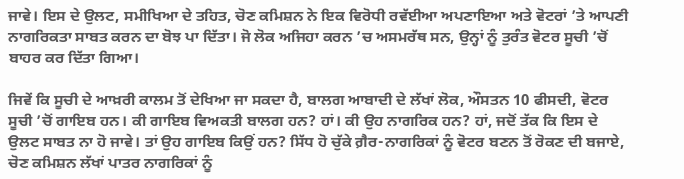ਜਾਵੇ। ਇਸ ਦੇ ਉਲਟ, ਸਮੀਖਿਆ ਦੇ ਤਹਿਤ, ਚੋਣ ਕਮਿਸ਼ਨ ਨੇ ਇਕ ਵਿਰੋਧੀ ਰਵੱਈਆ ਅਪਣਾਇਆ ਅਤੇ ਵੋਟਰਾਂ ’ਤੇ ਆਪਣੀ ਨਾਗਰਿਕਤਾ ਸਾਬਤ ਕਰਨ ਦਾ ਬੋਝ ਪਾ ਦਿੱਤਾ। ਜੋ ਲੋਕ ਅਜਿਹਾ ਕਰਨ ’ਚ ਅਸਮਰੱਥ ਸਨ, ਉਨ੍ਹਾਂ ਨੂੰ ਤੁਰੰਤ ਵੋਟਰ ਸੂਚੀ ’ਚੋਂ ਬਾਹਰ ਕਰ ਦਿੱਤਾ ਗਿਆ।

ਜਿਵੇਂ ਕਿ ਸੂਚੀ ਦੇ ਆਖ਼ਰੀ ਕਾਲਮ ਤੋਂ ਦੇਖਿਆ ਜਾ ਸਕਦਾ ਹੈ, ਬਾਲਗ ਆਬਾਦੀ ਦੇ ਲੱਖਾਂ ਲੋਕ, ਔਸਤਨ 10 ਫੀਸਦੀ, ਵੋਟਰ ਸੂਚੀ ’ਚੋਂ ਗਾਇਬ ਹਨ। ਕੀ ਗਾਇਬ ਵਿਅਕਤੀ ਬਾਲਗ ਹਨ? ਹਾਂ। ਕੀ ਉਹ ਨਾਗਰਿਕ ਹਨ? ਹਾਂ, ਜਦੋਂ ਤੱਕ ਕਿ ਇਸ ਦੇ ਉਲਟ ਸਾਬਤ ਨਾ ਹੋ ਜਾਵੇ। ਤਾਂ ਉਹ ਗਾਇਬ ਕਿਉਂ ਹਨ? ਸਿੱਧ ਹੋ ਚੁੱਕੇ ਗ਼ੈਰ-ਨਾਗਰਿਕਾਂ ਨੂੰ ਵੋਟਰ ਬਣਨ ਤੋਂ ਰੋਕਣ ਦੀ ਬਜਾਏ, ਚੋਣ ਕਮਿਸ਼ਨ ਲੱਖਾਂ ਪਾਤਰ ਨਾਗਰਿਕਾਂ ਨੂੰ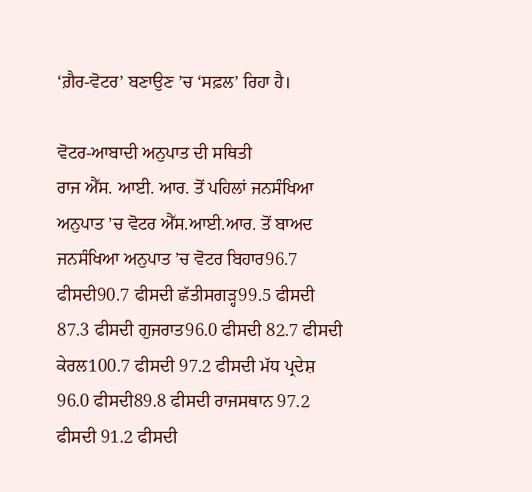‘ਗ਼ੈਰ-ਵੋਟਰ’ ਬਣਾਉਣ ’ਚ ‘ਸਫ਼ਲ’ ਰਿਹਾ ਹੈ।

ਵੋਟਰ-ਆਬਾਦੀ ਅਨੁਪਾਤ ਦੀ ਸਥਿਤੀ
ਰਾਜ ਐੱਸ. ਆਈ. ਆਰ. ਤੋਂ ਪਹਿਲਾਂ ਜਨਸੰਖਿਆ ਅਨੁਪਾਤ ’ਚ ਵੋਟਰ ਐੱਸ.ਆਈ.ਆਰ. ਤੋਂ ਬਾਅਦ ਜਨਸੰਖਿਆ ਅਨੁਪਾਤ ’ਚ ਵੋਟਰ ਬਿਹਾਰ96.7 ਫੀਸਦੀ90.7 ਫੀਸਦੀ ਛੱਤੀਸਗੜ੍ਹ99.5 ਫੀਸਦੀ 87.3 ਫੀਸਦੀ ਗੁਜਰਾਤ96.0 ਫੀਸਦੀ 82.7 ਫੀਸਦੀ ਕੇਰਲ100.7 ਫੀਸਦੀ 97.2 ਫੀਸਦੀ ਮੱਧ ਪ੍ਰਦੇਸ਼ 96.0 ਫੀਸਦੀ89.8 ਫੀਸਦੀ ਰਾਜਸਥਾਨ 97.2 ਫੀਸਦੀ 91.2 ਫੀਸਦੀ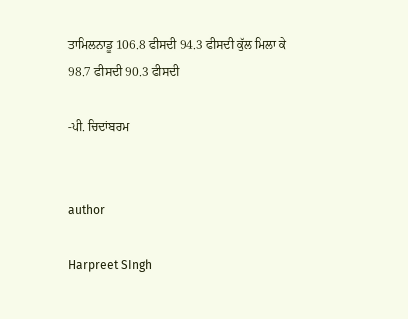ਤਾਮਿਲਨਾਡੂ 106.8 ਫੀਸਦੀ 94.3 ਫੀਸਦੀ ਕੁੱਲ ਮਿਲਾ ਕੇ 98.7 ਫੀਸਦੀ 90.3 ਫੀਸਦੀ

-ਪੀ. ਚਿਦਾਂਬਰਮ


author

Harpreet SIngh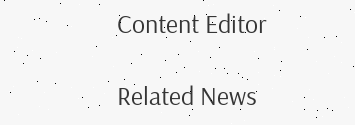Content Editor

Related News